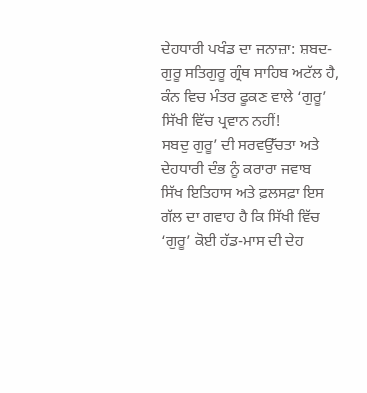ਦੇਹਧਾਰੀ ਪਖੰਡ ਦਾ ਜਨਾਜ਼ਾ: ਸ਼ਬਦ-ਗੁਰੂ ਸਤਿਗੁਰੂ ਗ੍ਰੰਥ ਸਾਹਿਬ ਅਟੱਲ ਹੈ, ਕੰਨ ਵਿਚ ਮੰਤਰ ਫੂਕਣ ਵਾਲੇ ‘ਗੁਰੂ’ ਸਿੱਖੀ ਵਿੱਚ ਪ੍ਰਵਾਨ ਨਹੀਂ!
ਸਬਦੁ ਗੁਰੂ’ ਦੀ ਸਰਵਉੱਚਤਾ ਅਤੇ ਦੇਹਧਾਰੀ ਦੰਭ ਨੂੰ ਕਰਾਰਾ ਜਵਾਬ
ਸਿੱਖ ਇਤਿਹਾਸ ਅਤੇ ਫ਼ਲਸਫ਼ਾ ਇਸ ਗੱਲ ਦਾ ਗਵਾਹ ਹੈ ਕਿ ਸਿੱਖੀ ਵਿੱਚ ‘ਗੁਰੂ’ ਕੋਈ ਹੱਡ-ਮਾਸ ਦੀ ਦੇਹ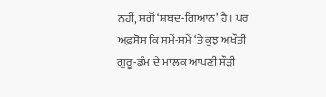ਨਹੀਂ, ਸਗੋਂ ‘ਸ਼ਬਦ-ਗਿਆਨ’ ਹੈ। ਪਰ ਅਫ਼ਸੋਸ ਕਿ ਸਮੇਂ-ਸਮੇਂ ‘ਤੇ ਕੁਝ ਅਖੌਤੀ ਗੁਰੂ-ਡੰਮ ਦੇ ਮਾਲਕ ਆਪਣੀ ਸੌੜੀ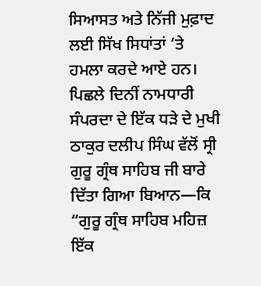ਸਿਆਸਤ ਅਤੇ ਨਿੱਜੀ ਮੁਫ਼ਾਦ ਲਈ ਸਿੱਖ ਸਿਧਾਂਤਾਂ ‘ਤੇ ਹਮਲਾ ਕਰਦੇ ਆਏ ਹਨ। ਪਿਛਲੇ ਦਿਨੀਂ ਨਾਮਧਾਰੀ ਸੰਪਰਦਾ ਦੇ ਇੱਕ ਧੜੇ ਦੇ ਮੁਖੀ ਠਾਕੁਰ ਦਲੀਪ ਸਿੰਘ ਵੱਲੋਂ ਸ੍ਰੀ ਗੁਰੂ ਗ੍ਰੰਥ ਸਾਹਿਬ ਜੀ ਬਾਰੇ ਦਿੱਤਾ ਗਿਆ ਬਿਆਨ—ਕਿ “ਗੁਰੂ ਗ੍ਰੰਥ ਸਾਹਿਬ ਮਹਿਜ਼ ਇੱਕ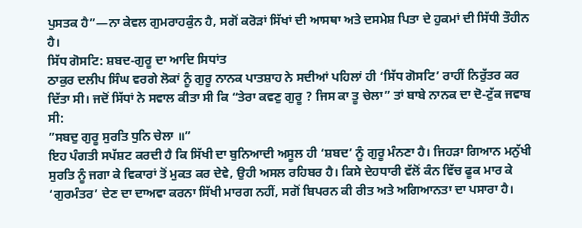ਪੁਸਤਕ ਹੈ”—ਨਾ ਕੇਵਲ ਗੁਮਰਾਹਕੁੰਨ ਹੈ, ਸਗੋਂ ਕਰੋੜਾਂ ਸਿੱਖਾਂ ਦੀ ਆਸਥਾ ਅਤੇ ਦਸਮੇਸ਼ ਪਿਤਾ ਦੇ ਹੁਕਮਾਂ ਦੀ ਸਿੱਧੀ ਤੌਹੀਨ ਹੈ।
ਸਿੱਧ ਗੋਸਟਿ: ਸ਼ਬਦ-ਗੁਰੂ ਦਾ ਆਦਿ ਸਿਧਾਂਤ
ਠਾਕੁਰ ਦਲੀਪ ਸਿੰਘ ਵਰਗੇ ਲੋਕਾਂ ਨੂੰ ਗੁਰੂ ਨਾਨਕ ਪਾਤਸ਼ਾਹ ਨੇ ਸਦੀਆਂ ਪਹਿਲਾਂ ਹੀ ‘ਸਿੱਧ ਗੋਸਟਿ’ ਰਾਹੀਂ ਨਿਰੁੱਤਰ ਕਰ ਦਿੱਤਾ ਸੀ। ਜਦੋਂ ਸਿੱਧਾਂ ਨੇ ਸਵਾਲ ਕੀਤਾ ਸੀ ਕਿ “ਤੇਰਾ ਕਵਣੁ ਗੁਰੂ ? ਜਿਸ ਕਾ ਤੂ ਚੇਲਾ” ਤਾਂ ਬਾਬੇ ਨਾਨਕ ਦਾ ਦੋ-ਟੁੱਕ ਜਵਾਬ ਸੀ:
”ਸਬਦੁ ਗੁਰੂ ਸੁਰਤਿ ਧੁਨਿ ਚੇਲਾ ॥”
ਇਹ ਪੰਗਤੀ ਸਪੱਸ਼ਟ ਕਰਦੀ ਹੈ ਕਿ ਸਿੱਖੀ ਦਾ ਬੁਨਿਆਦੀ ਅਸੂਲ ਹੀ ‘ਸ਼ਬਦ’ ਨੂੰ ਗੁਰੂ ਮੰਨਣਾ ਹੈ। ਜਿਹੜਾ ਗਿਆਨ ਮਨੁੱਖੀ ਸੁਰਤਿ ਨੂੰ ਜਗਾ ਕੇ ਵਿਕਾਰਾਂ ਤੋਂ ਮੁਕਤ ਕਰ ਦੇਵੇ, ਉਹੀ ਅਸਲ ਰਹਿਬਰ ਹੈ। ਕਿਸੇ ਦੇਹਧਾਰੀ ਵੱਲੋਂ ਕੰਨ ਵਿੱਚ ਫੂਕ ਮਾਰ ਕੇ ‘ਗੁਰਮੰਤਰ’ ਦੇਣ ਦਾ ਦਾਅਵਾ ਕਰਨਾ ਸਿੱਖੀ ਮਾਰਗ ਨਹੀਂ, ਸਗੋਂ ਬਿਪਰਨ ਕੀ ਰੀਤ ਅਤੇ ਅਗਿਆਨਤਾ ਦਾ ਪਸਾਰਾ ਹੈ।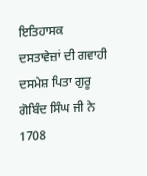ਇਤਿਹਾਸਕ ਦਸਤਾਵੇਜ਼ਾਂ ਦੀ ਗਵਾਹੀ
ਦਸਮੇਸ਼ ਪਿਤਾ ਗੁਰੂ ਗੋਬਿੰਦ ਸਿੰਘ ਜੀ ਨੇ 1708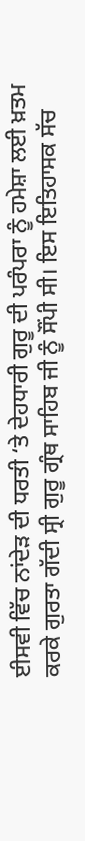ਈਸਵੀ ਵਿੱਚ ਨਾਂਦੇੜ ਦੀ ਧਰਤੀ ‘ਤੇ ਦੇਹਧਾਰੀ ਗੁਰੂ ਦੀ ਪਰੰਪਰਾ ਨੂੰ ਹਮੇਸ਼ਾ ਲਈ ਖ਼ਤਮ ਕਰਕੇ ਗੁਰਤਾ ਗੱਦੀ ਸ੍ਰੀ ਗੁਰੂ ਗ੍ਰੰਥ ਸਾਹਿਬ ਜੀ ਨੂੰ ਸੌਂਪੀ ਸੀ। ਇਸ ਇਤਿਹਾਸਕ ਸੱਚ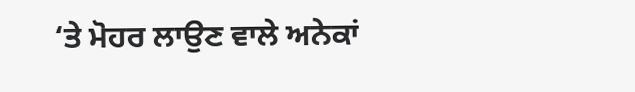‘ਤੇ ਮੋਹਰ ਲਾਉਣ ਵਾਲੇ ਅਨੇਕਾਂ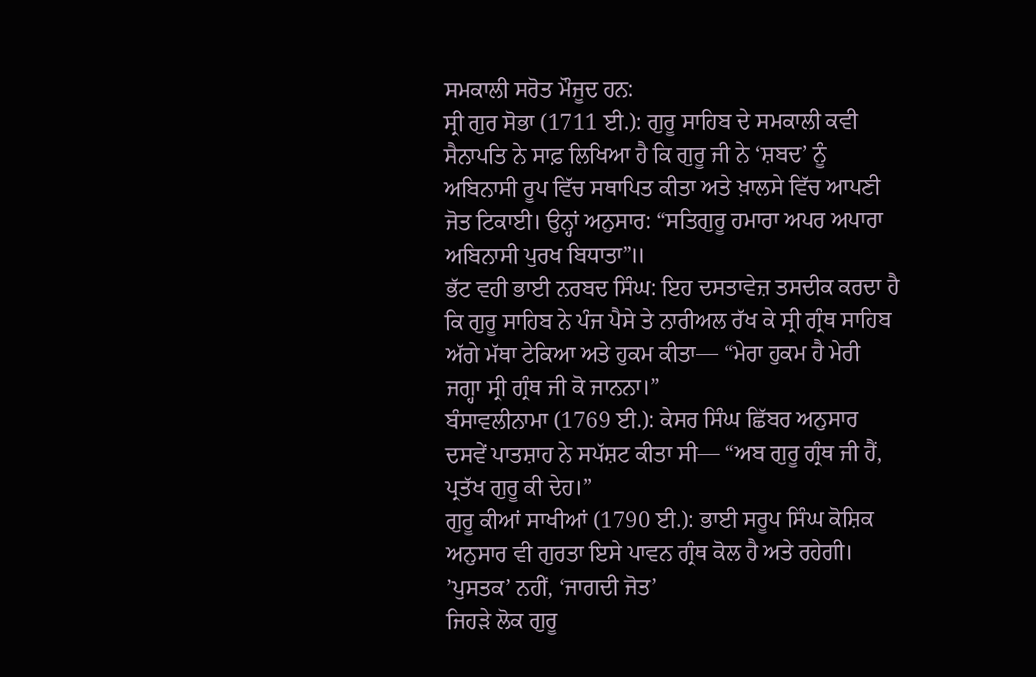ਸਮਕਾਲੀ ਸਰੋਤ ਮੌਜੂਦ ਹਨ:
ਸ੍ਰੀ ਗੁਰ ਸੋਭਾ (1711 ਈ.): ਗੁਰੂ ਸਾਹਿਬ ਦੇ ਸਮਕਾਲੀ ਕਵੀ ਸੈਨਾਪਤਿ ਨੇ ਸਾਫ਼ ਲਿਖਿਆ ਹੈ ਕਿ ਗੁਰੂ ਜੀ ਨੇ ‘ਸ਼ਬਦ’ ਨੂੰ ਅਬਿਨਾਸੀ ਰੂਪ ਵਿੱਚ ਸਥਾਪਿਤ ਕੀਤਾ ਅਤੇ ਖ਼ਾਲਸੇ ਵਿੱਚ ਆਪਣੀ ਜੋਤ ਟਿਕਾਈ। ਉਨ੍ਹਾਂ ਅਨੁਸਾਰ: “ਸਤਿਗੁਰੂ ਹਮਾਰਾ ਅਪਰ ਅਪਾਰਾ ਅਬਿਨਾਸੀ ਪੁਰਖ ਬਿਧਾਤਾ”॥
ਭੱਟ ਵਹੀ ਭਾਈ ਨਰਬਦ ਸਿੰਘ: ਇਹ ਦਸਤਾਵੇਜ਼ ਤਸਦੀਕ ਕਰਦਾ ਹੈ ਕਿ ਗੁਰੂ ਸਾਹਿਬ ਨੇ ਪੰਜ ਪੈਸੇ ਤੇ ਨਾਰੀਅਲ ਰੱਖ ਕੇ ਸ੍ਰੀ ਗ੍ਰੰਥ ਸਾਹਿਬ ਅੱਗੇ ਮੱਥਾ ਟੇਕਿਆ ਅਤੇ ਹੁਕਮ ਕੀਤਾ— “ਮੇਰਾ ਹੁਕਮ ਹੈ ਮੇਰੀ ਜਗ੍ਹਾ ਸ੍ਰੀ ਗ੍ਰੰਥ ਜੀ ਕੋ ਜਾਨਨਾ।”
ਬੰਸਾਵਲੀਨਾਮਾ (1769 ਈ.): ਕੇਸਰ ਸਿੰਘ ਛਿੱਬਰ ਅਨੁਸਾਰ ਦਸਵੇਂ ਪਾਤਸ਼ਾਹ ਨੇ ਸਪੱਸ਼ਟ ਕੀਤਾ ਸੀ— “ਅਬ ਗੁਰੂ ਗ੍ਰੰਥ ਜੀ ਹੈਂ, ਪ੍ਰਤੱਖ ਗੁਰੂ ਕੀ ਦੇਹ।”
ਗੁਰੂ ਕੀਆਂ ਸਾਖੀਆਂ (1790 ਈ.): ਭਾਈ ਸਰੂਪ ਸਿੰਘ ਕੋਸ਼ਿਕ ਅਨੁਸਾਰ ਵੀ ਗੁਰਤਾ ਇਸੇ ਪਾਵਨ ਗ੍ਰੰਥ ਕੋਲ ਹੈ ਅਤੇ ਰਹੇਗੀ।
’ਪੁਸਤਕ’ ਨਹੀਂ, ‘ਜਾਗਦੀ ਜੋਤ’
ਜਿਹੜੇ ਲੋਕ ਗੁਰੂ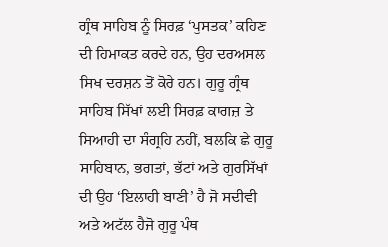ਗ੍ਰੰਥ ਸਾਹਿਬ ਨੂੰ ਸਿਰਫ਼ ‘ਪੁਸਤਕ’ ਕਹਿਣ ਦੀ ਹਿਮਾਕਤ ਕਰਦੇ ਹਨ, ਉਹ ਦਰਅਸਲ ਸਿਖ ਦਰਸ਼ਨ ਤੋਂ ਕੋਰੇ ਹਨ। ਗੁਰੂ ਗ੍ਰੰਥ ਸਾਹਿਬ ਸਿੱਖਾਂ ਲਈ ਸਿਰਫ਼ ਕਾਗਜ਼ ਤੇ ਸਿਆਹੀ ਦਾ ਸੰਗ੍ਰਹਿ ਨਹੀਂ, ਬਲਕਿ ਛੇ ਗੁਰੂ ਸਾਹਿਬਾਨ, ਭਗਤਾਂ, ਭੱਟਾਂ ਅਤੇ ਗੁਰਸਿੱਖਾਂ ਦੀ ਉਹ ‘ਇਲਾਹੀ ਬਾਣੀ’ ਹੈ ਜੋ ਸਦੀਵੀ ਅਤੇ ਅਟੱਲ ਹੈਜੋ ਗੁਰੂ ਪੰਥ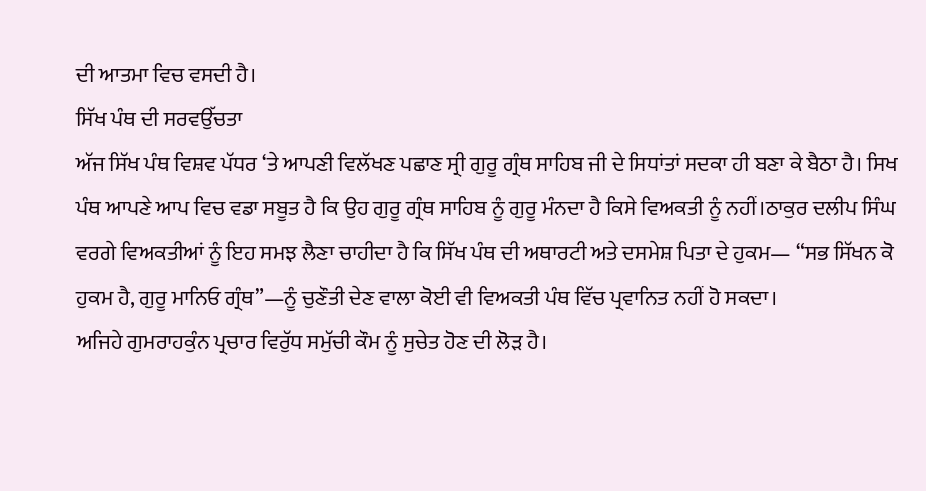ਦੀ ਆਤਮਾ ਵਿਚ ਵਸਦੀ ਹੈ।
ਸਿੱਖ ਪੰਥ ਦੀ ਸਰਵਉੱਚਤਾ
ਅੱਜ ਸਿੱਖ ਪੰਥ ਵਿਸ਼ਵ ਪੱਧਰ ‘ਤੇ ਆਪਣੀ ਵਿਲੱਖਣ ਪਛਾਣ ਸ੍ਰੀ ਗੁਰੂ ਗ੍ਰੰਥ ਸਾਹਿਬ ਜੀ ਦੇ ਸਿਧਾਂਤਾਂ ਸਦਕਾ ਹੀ ਬਣਾ ਕੇ ਬੈਠਾ ਹੈ। ਸਿਖ ਪੰਥ ਆਪਣੇ ਆਪ ਵਿਚ ਵਡਾ ਸਬੂਤ ਹੈ ਕਿ ਉਹ ਗੁਰੂ ਗ੍ਰੰਥ ਸਾਹਿਬ ਨੂੰ ਗੁਰੂ ਮੰਨਦਾ ਹੈ ਕਿਸੇ ਵਿਅਕਤੀ ਨੂੰ ਨਹੀਂ।ਠਾਕੁਰ ਦਲੀਪ ਸਿੰਘ ਵਰਗੇ ਵਿਅਕਤੀਆਂ ਨੂੰ ਇਹ ਸਮਝ ਲੈਣਾ ਚਾਹੀਦਾ ਹੈ ਕਿ ਸਿੱਖ ਪੰਥ ਦੀ ਅਥਾਰਟੀ ਅਤੇ ਦਸਮੇਸ਼ ਪਿਤਾ ਦੇ ਹੁਕਮ— “ਸਭ ਸਿੱਖਨ ਕੋ ਹੁਕਮ ਹੈ, ਗੁਰੂ ਮਾਨਿਓ ਗ੍ਰੰਥ”—ਨੂੰ ਚੁਣੌਤੀ ਦੇਣ ਵਾਲਾ ਕੋਈ ਵੀ ਵਿਅਕਤੀ ਪੰਥ ਵਿੱਚ ਪ੍ਰਵਾਨਿਤ ਨਹੀਂ ਹੋ ਸਕਦਾ।
ਅਜਿਹੇ ਗੁਮਰਾਹਕੁੰਨ ਪ੍ਰਚਾਰ ਵਿਰੁੱਧ ਸਮੁੱਚੀ ਕੌਮ ਨੂੰ ਸੁਚੇਤ ਹੋਣ ਦੀ ਲੋੜ ਹੈ।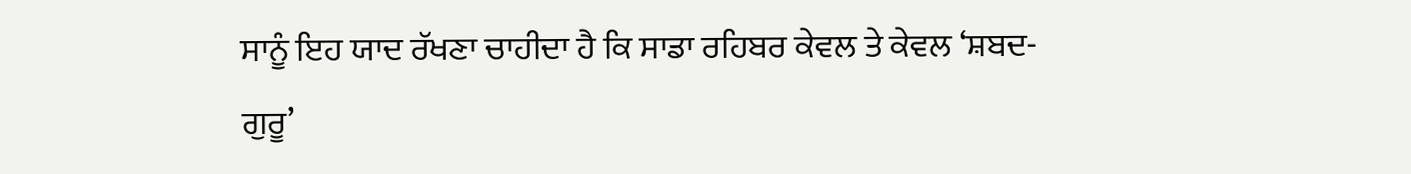ਸਾਨੂੰ ਇਹ ਯਾਦ ਰੱਖਣਾ ਚਾਹੀਦਾ ਹੈ ਕਿ ਸਾਡਾ ਰਹਿਬਰ ਕੇਵਲ ਤੇ ਕੇਵਲ ‘ਸ਼ਬਦ-ਗੁਰੂ’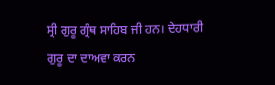ਸ੍ਰੀ ਗੁਰੂ ਗ੍ਰੰਥ ਸਾਹਿਬ ਜੀ ਹਨ। ਦੇਹਧਾਰੀ ਗੁਰੂ ਦਾ ਦਾਅਵਾ ਕਰਨ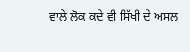ਵਾਲੇ ਲੋਕ ਕਦੇ ਵੀ ਸਿੱਖੀ ਦੇ ਅਸਲ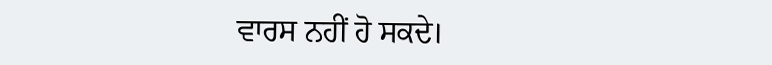ਵਾਰਸ ਨਹੀਂ ਹੋ ਸਕਦੇ।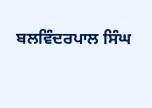ਬਲਵਿੰਦਰਪਾਲ ਸਿੰਘ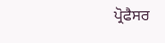ਪ੍ਰੋਫੈਸਰ